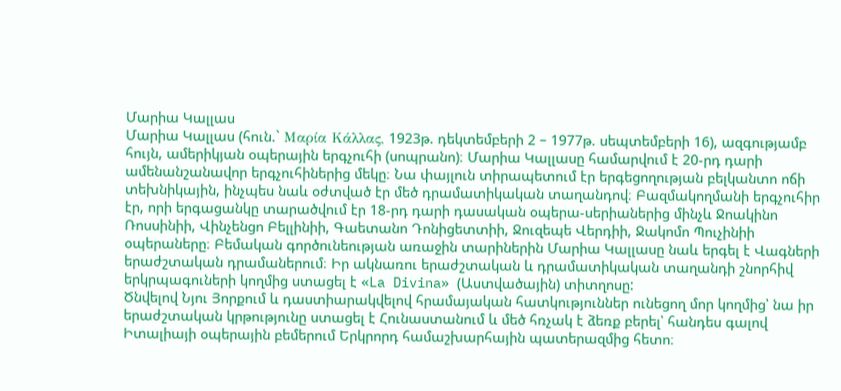Մարիա Կալլաս
Մարիա Կալլաս (հուն.` Μαρία Κάλλας, 1923թ. դեկտեմբերի 2 – 1977թ. սեպտեմբերի 16), ազգությամբ հույն, ամերիկյան օպերային երգչուհի (սոպրանո)։ Մարիա Կալլասը համարվում է 20-րդ դարի ամենանշանավոր երգչուհիներից մեկը։ Նա փայլուն տիրապետում էր երգեցողության բելկանտո ոճի տեխնիկային, ինչպես նաև օժտված էր մեծ դրամատիկական տաղանդով։ Բազմակողմանի երգչուհիր էր, որի երգացանկը տարածվում էր 18-րդ դարի դասական օպերա-սերիաներից մինչև Ջոակինո Ռոսսինիի, Վինչենցո Բելլինիի, Գաետանո Դոնիցետտիի, Ջուզեպե Վերդիի, Ջակոմո Պուչինիի օպերաները։ Բեմական գործունեության առաջին տարիներին Մարիա Կալլասը նաև երգել է Վագների երաժշտական դրամաներում։ Իր ակնառու երաժշտական և դրամատիկական տաղանդի շնորհիվ երկրպագուների կողմից ստացել է «La Divina» (Աստվածային) տիտղոսը:
Ծնվելով Նյու Յորքում և դաստիարակվելով հրամայական հատկություններ ունեցող մոր կողմից՝ նա իր երաժշտական կրթությունը ստացել է Հունաստանում և մեծ հռչակ է ձեռք բերել՝ հանդես գալով Իտալիայի օպերային բեմերում Երկրորդ համաշխարհային պատերազմից հետո։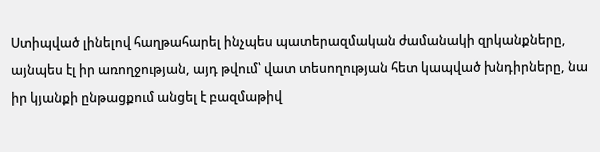Ստիպված լինելով հաղթահարել ինչպես պատերազմական ժամանակի զրկանքները, այնպես էլ իր առողջության, այդ թվում՝ վատ տեսողության հետ կապված խնդիրները, նա իր կյանքի ընթացքում անցել է բազմաթիվ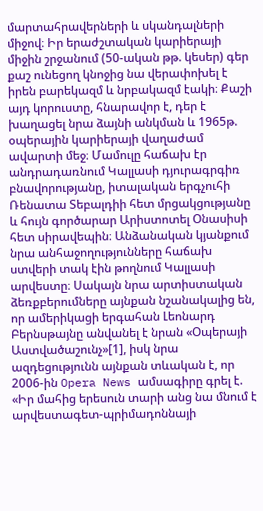մարտահրավերների և սկանդալների միջով։ Իր երաժշտական կարիերայի միջին շրջանում (50-ական թթ. կեսեր) գեր քաշ ունեցող կնոջից նա վերափոխել է իրեն բարեկազմ և նրբակազմ էակի։ Քաշի այդ կորուստը, հնարավոր է, դեր է խաղացել նրա ձայնի անկման և 1965թ. օպերային կարիերայի վաղաժամ ավարտի մեջ։ Մամուլը հաճախ էր անդրադառնում Կալլասի դյուրագրգիռ բնավորությանը, իտալական երգչուհի Ռենատա Տեբալդիի հետ մրցակցությանը և հույն գործարար Արիստոտել Օնասիսի հետ սիրավեպին։ Անձանական կյանքում նրա անհաջողությունները հաճախ ստվերի տակ էին թողնում Կալլասի արվեստը։ Սակայն նրա արտիստական ձեռքբերումները այնքան նշանակալից են, որ ամերիկացի երգահան Լեոնարդ Բերնսթայնը անվանել է նրան «Օպերայի Աստվածաշունչ»[1], իսկ նրա ազդեցությունն այնքան տևական է, որ 2006-ին Opera News ամսագիրը գրել է. «Իր մահից երեսուն տարի անց նա մնում է արվեստագետ-պրիմադոննայի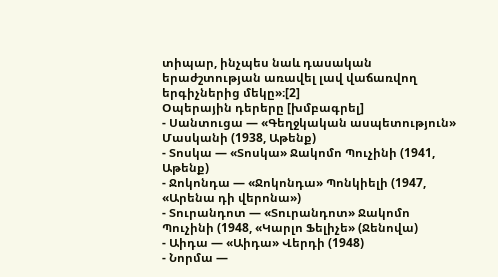տիպար, ինչպես նաև դասական երաժշտության առավել լավ վաճառվող երգիչներից մեկը»։[2]
Օպերային դերերը [խմբագրել]
- Սանտուցա — «Գեղջկական ասպետություն» Մասկանի (1938, Աթենք)
- Տոսկա — «Տոսկա» Ջակոմո Պուչինի (1941, Աթենք)
- Ջոկոնդա — «Ջոկոնդա» Պոնկիելի (1947, «Արենա դի վերոնա»)
- Տուրանդոտ — «Տուրանդոտ» Ջակոմո Պուչինի (1948, «Կարլո Ֆելիչե» (Ջենովա)
- Աիդա — «Աիդա» Վերդի (1948)
- Նորմա —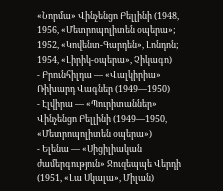«Նորմա» Վինչենցո Բելլինի (1948, 1956, «Մետրոպոլիտեն օպերա»; 1952, «Կովենտ-Գարդեն», Լոնդոն; 1954, «Լիրիկ-օպերա», Չիկագո)
- Բրունհիլդա — «Վալկիրիա» Ռիխարդ Վագներ (1949—1950)
- Էլվիրա — «Պուրիտաններ» Վինչենցո Բելլինի (1949—1950, «Մետրոպոլիտեն օպերա»)
- Ելենա — «Սիցիլիական ժամերգություն» Ջուզեպպե Վերդի (1951, «Լա Սկալա», Միլան)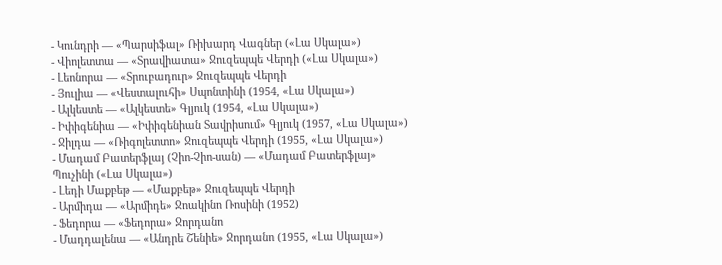- Կունդրի — «Պարսիֆալ» Ռիխարդ Վագներ («Լա Սկալա»)
- Վիոլետտա — «Տրավիատա» Ջուզեպպե Վերդի («Լա Սկալա»)
- Լեոնորա — «Տրուբադուր» Ջուզեպպե Վերդի
- Յուլիա — «Վեստալուհի» Սպոնտինի (1954, «Լա Սկալա»)
- Ալկեստե — «Ալկեստե» Գլյուկ (1954, «Լա Սկալա»)
- Իփիգենիա — «Իփիգենիան Տավրիսում» Գլյուկ (1957, «Լա Սկալա»)
- Ջիլդա — «Ռիգոլետտո» Ջուզեպպե Վերդի (1955, «Լա Սկալա»)
- Մադամ Բատերֆլայ (Չիո-Չիո-սան) — «Մադամ Բատերֆլայ» Պուչինի («Լա Սկալա»)
- Լեդի Մաքբեթ — «Մաքբեթ» Ջուզեպպե Վերդի
- Արմիդա — «Արմիդե» Ջոակինո Ռոսինի (1952)
- Ֆեդորա — «Ֆեդորա» Ջորդանո
- Մադդալենա — «Անդրե Շենիե» Ջորդանո (1955, «Լա Սկալա»)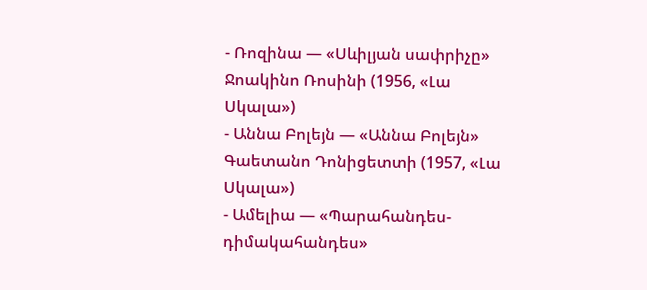- Ռոզինա — «Սևիլյան սափրիչը» Ջոակինո Ռոսինի (1956, «Լա Սկալա»)
- Աննա Բոլեյն — «Աննա Բոլեյն» Գաետանո Դոնիցետտի (1957, «Լա Սկալա»)
- Ամելիա — «Պարահանդես-դիմակահանդես»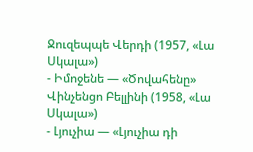Ջուզեպպե Վերդի (1957, «Լա Սկալա»)
- Իմոջենե — «Ծովահենը» Վինչենցո Բելլինի (1958, «Լա Սկալա»)
- Լյուչիա — «Լյուչիա դի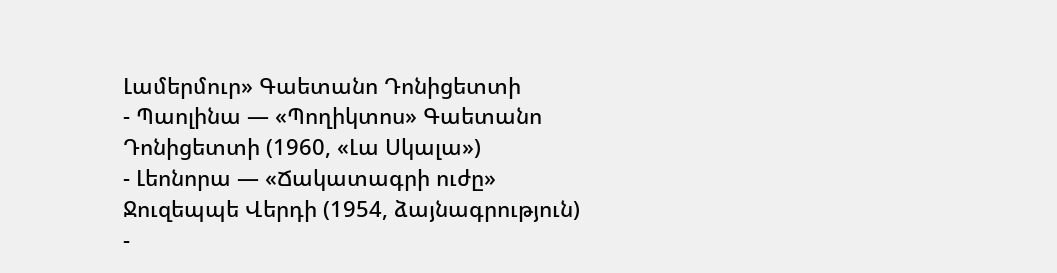Լամերմուր» Գաետանո Դոնիցետտի
- Պաոլինա — «Պողիկտոս» Գաետանո Դոնիցետտի (1960, «Լա Սկալա»)
- Լեոնորա — «Ճակատագրի ուժը» Ջուզեպպե Վերդի (1954, ձայնագրություն)
-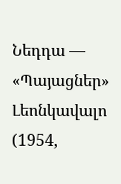Նեդդա — «Պայացներ» Լեոնկավալո (1954,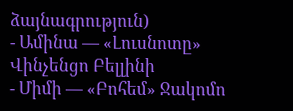ձայնագրություն)
- Ամինա — «Լուսնոտը» Վինչենցո Բելլինի
- Միմի — «Բոհեմ» Ջակոմո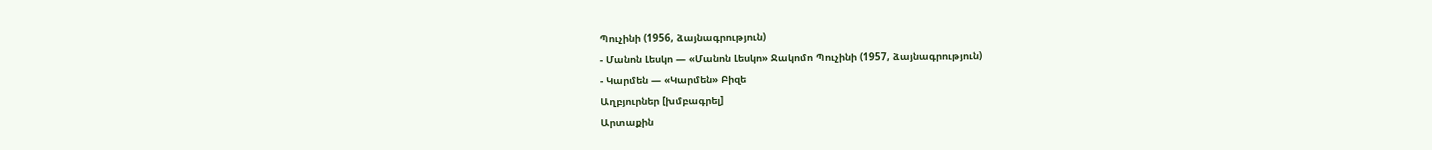Պուչինի (1956, ձայնագրություն)
- Մանոն Լեսկո — «Մանոն Լեսկո» Ջակոմո Պուչինի (1957, ձայնագրություն)
- Կարմեն — «Կարմեն» Բիզե
Աղբյուրներ [խմբագրել]
Արտաքին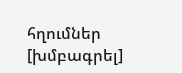հղումներ [խմբագրել]